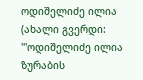ოდიშელიძე ილია
(ახალი გვერდი: '''ოდიშელიძე ილია ზურაბის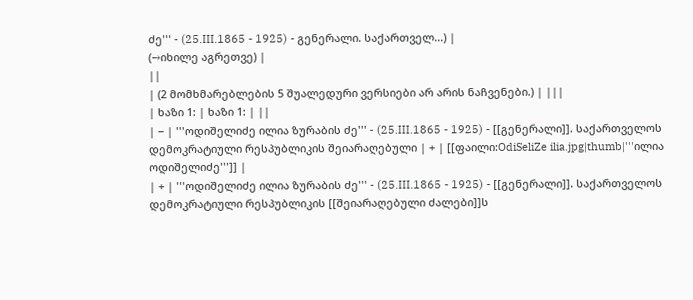ძე''' - (25.III.1865 - 1925) - გენერალი. საქართველ...) |
(→იხილე აგრეთვე) |
||
| (2 მომხმარებლების 5 შუალედური ვერსიები არ არის ნაჩვენები.) | |||
| ხაზი 1: | ხაზი 1: | ||
| − | '''ოდიშელიძე ილია ზურაბის ძე''' - (25.III.1865 - 1925) - [[გენერალი]]. საქართველოს დემოკრატიული რესპუბლიკის შეიარაღებული | + | [[ფაილი:OdiSeliZe ilia.jpg|thumb|'''ილია ოდიშელიძე''']] |
| + | '''ოდიშელიძე ილია ზურაბის ძე''' - (25.III.1865 - 1925) - [[გენერალი]]. საქართველოს დემოკრატიული რესპუბლიკის [[შეიარაღებული ძალები]]ს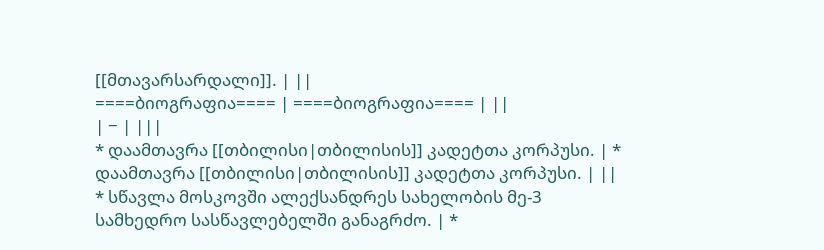[[მთავარსარდალი]]. | ||
====ბიოგრაფია==== | ====ბიოგრაფია==== | ||
| − | |||
* დაამთავრა [[თბილისი|თბილისის]] კადეტთა კორპუსი. | * დაამთავრა [[თბილისი|თბილისის]] კადეტთა კორპუსი. | ||
* სწავლა მოსკოვში ალექსანდრეს სახელობის მე-3 სამხედრო სასწავლებელში განაგრძო. | *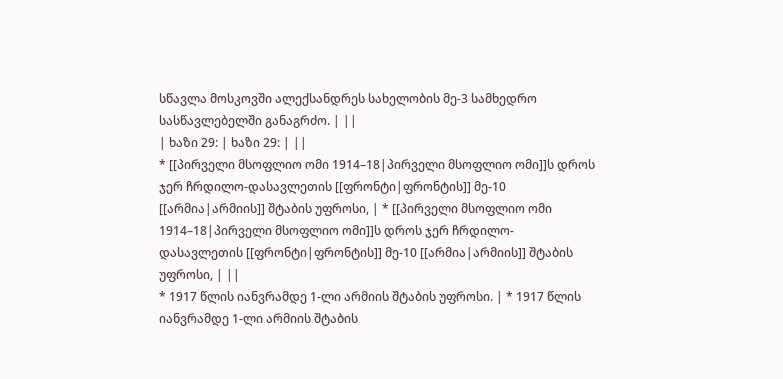სწავლა მოსკოვში ალექსანდრეს სახელობის მე-3 სამხედრო სასწავლებელში განაგრძო. | ||
| ხაზი 29: | ხაზი 29: | ||
* [[პირველი მსოფლიო ომი 1914–18|პირველი მსოფლიო ომი]]ს დროს ჯერ ჩრდილო-დასავლეთის [[ფრონტი|ფრონტის]] მე-10 [[არმია|არმიის]] შტაბის უფროსი, | * [[პირველი მსოფლიო ომი 1914–18|პირველი მსოფლიო ომი]]ს დროს ჯერ ჩრდილო-დასავლეთის [[ფრონტი|ფრონტის]] მე-10 [[არმია|არმიის]] შტაბის უფროსი, | ||
* 1917 წლის იანვრამდე 1-ლი არმიის შტაბის უფროსი. | * 1917 წლის იანვრამდე 1-ლი არმიის შტაბის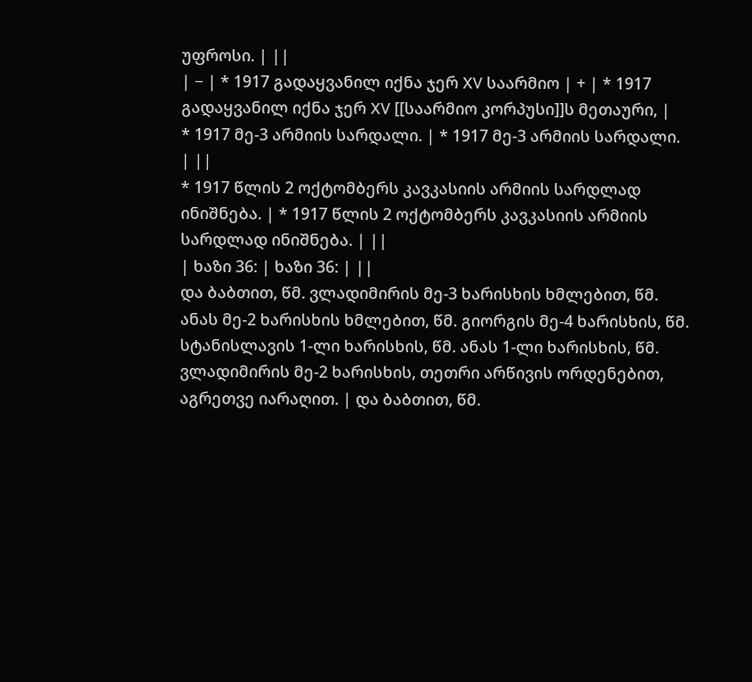უფროსი. | ||
| − | * 1917 გადაყვანილ იქნა ჯერ XV საარმიო | + | * 1917 გადაყვანილ იქნა ჯერ XV [[საარმიო კორპუსი]]ს მეთაური, |
* 1917 მე-3 არმიის სარდალი. | * 1917 მე-3 არმიის სარდალი. | ||
* 1917 წლის 2 ოქტომბერს კავკასიის არმიის სარდლად ინიშნება. | * 1917 წლის 2 ოქტომბერს კავკასიის არმიის სარდლად ინიშნება. | ||
| ხაზი 36: | ხაზი 36: | ||
და ბაბთით, წმ. ვლადიმირის მე-3 ხარისხის ხმლებით, წმ. ანას მე-2 ხარისხის ხმლებით, წმ. გიორგის მე-4 ხარისხის, წმ. სტანისლავის 1-ლი ხარისხის, წმ. ანას 1-ლი ხარისხის, წმ. ვლადიმირის მე-2 ხარისხის, თეთრი არწივის ორდენებით, აგრეთვე იარაღით. | და ბაბთით, წმ.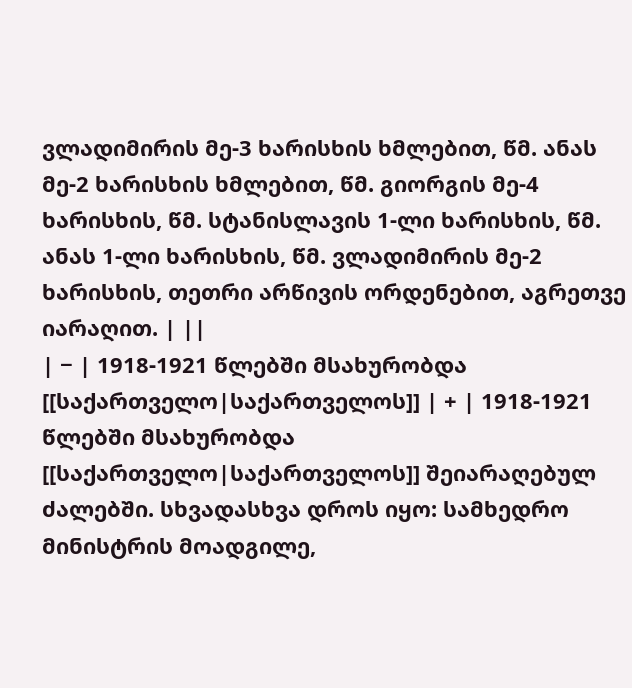ვლადიმირის მე-3 ხარისხის ხმლებით, წმ. ანას მე-2 ხარისხის ხმლებით, წმ. გიორგის მე-4 ხარისხის, წმ. სტანისლავის 1-ლი ხარისხის, წმ. ანას 1-ლი ხარისხის, წმ. ვლადიმირის მე-2 ხარისხის, თეთრი არწივის ორდენებით, აგრეთვე იარაღით. | ||
| − | 1918-1921 წლებში მსახურობდა [[საქართველო|საქართველოს]] | + | 1918-1921 წლებში მსახურობდა [[საქართველო|საქართველოს]] შეიარაღებულ ძალებში. სხვადასხვა დროს იყო: სამხედრო მინისტრის მოადგილე,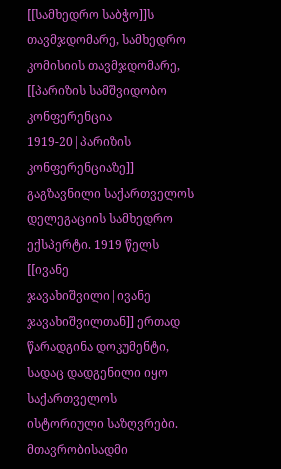[[სამხედრო საბჭო]]ს თავმჯდომარე, სამხედრო კომისიის თავმჯდომარე, [[პარიზის სამშვიდობო კონფერენცია 1919-20|პარიზის კონფერენციაზე]] გაგზავნილი საქართველოს დელეგაციის სამხედრო ექსპერტი. 1919 წელს [[ივანე ჯავახიშვილი|ივანე ჯავახიშვილთან]] ერთად წარადგინა დოკუმენტი, სადაც დადგენილი იყო საქართველოს ისტორიული საზღვრები. მთავრობისადმი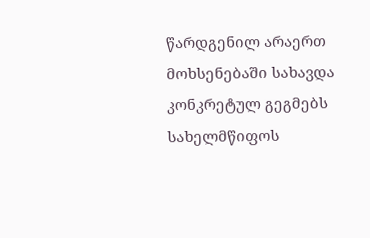წარდგენილ არაერთ მოხსენებაში სახავდა კონკრეტულ გეგმებს სახელმწიფოს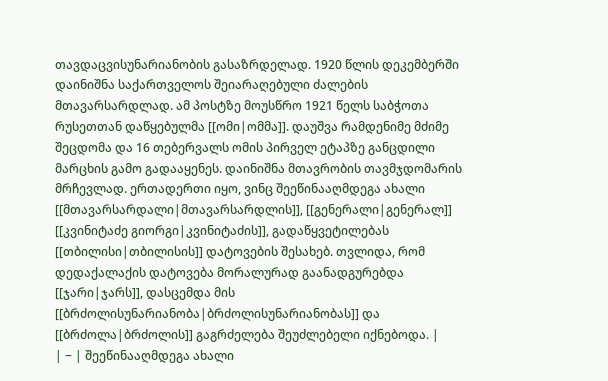თავდაცვისუნარიანობის გასაზრდელად. 1920 წლის დეკემბერში დაინიშნა საქართველოს შეიარაღებული ძალების მთავარსარდლად. ამ პოსტზე მოუსწრო 1921 წელს საბჭოთა რუსეთთან დაწყებულმა [[ომი|ომმა]]. დაუშვა რამდენიმე მძიმე შეცდომა და 16 თებერვალს ომის პირველ ეტაპზე განცდილი მარცხის გამო გადააყენეს. დაინიშნა მთავრობის თავმჯდომარის მრჩევლად. ერთადერთი იყო, ვინც შეეწინააღმდეგა ახალი [[მთავარსარდალი|მთავარსარდლის]], [[გენერალი|გენერალ]] [[კვინიტაძე გიორგი|კვინიტაძის]], გადაწყვეტილებას [[თბილისი|თბილისის]] დატოვების შესახებ. თვლიდა, რომ დედაქალაქის დატოვება მორალურად გაანადგურებდა [[ჯარი|ჯარს]], დასცემდა მის [[ბრძოლისუნარიანობა|ბრძოლისუნარიანობას]] და [[ბრძოლა|ბრძოლის]] გაგრძელება შეუძლებელი იქნებოდა. |
| − | შეეწინააღმდეგა ახალი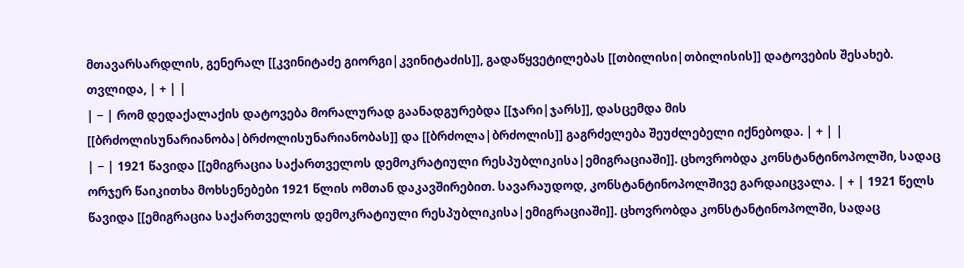მთავარსარდლის, გენერალ [[კვინიტაძე გიორგი|კვინიტაძის]], გადაწყვეტილებას [[თბილისი|თბილისის]] დატოვების შესახებ. თვლიდა, | + | |
| − | რომ დედაქალაქის დატოვება მორალურად გაანადგურებდა [[ჯარი|ჯარს]], დასცემდა მის [[ბრძოლისუნარიანობა|ბრძოლისუნარიანობას]] და [[ბრძოლა|ბრძოლის]] გაგრძელება შეუძლებელი იქნებოდა. | + | |
| − | 1921 წავიდა [[ემიგრაცია საქართველოს დემოკრატიული რესპუბლიკისა|ემიგრაციაში]]. ცხოვრობდა კონსტანტინოპოლში, სადაც ორჯერ წაიკითხა მოხსენებები 1921 წლის ომთან დაკავშირებით. სავარაუდოდ, კონსტანტინოპოლშივე გარდაიცვალა. | + | 1921 წელს წავიდა [[ემიგრაცია საქართველოს დემოკრატიული რესპუბლიკისა|ემიგრაციაში]]. ცხოვრობდა კონსტანტინოპოლში, სადაც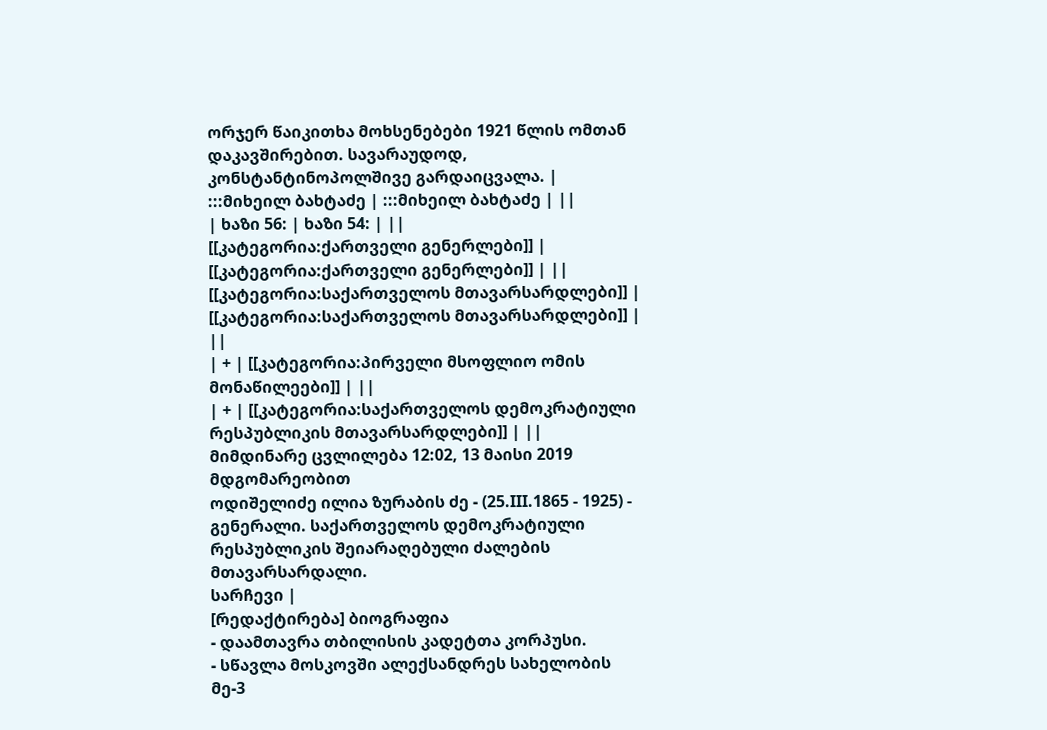ორჯერ წაიკითხა მოხსენებები 1921 წლის ომთან დაკავშირებით. სავარაუდოდ, კონსტანტინოპოლშივე გარდაიცვალა. |
:::მიხეილ ბახტაძე | :::მიხეილ ბახტაძე | ||
| ხაზი 56: | ხაზი 54: | ||
[[კატეგორია:ქართველი გენერლები]] | [[კატეგორია:ქართველი გენერლები]] | ||
[[კატეგორია:საქართველოს მთავარსარდლები]] | [[კატეგორია:საქართველოს მთავარსარდლები]] | ||
| + | [[კატეგორია:პირველი მსოფლიო ომის მონაწილეები]] | ||
| + | [[კატეგორია:საქართველოს დემოკრატიული რესპუბლიკის მთავარსარდლები]] | ||
მიმდინარე ცვლილება 12:02, 13 მაისი 2019 მდგომარეობით
ოდიშელიძე ილია ზურაბის ძე - (25.III.1865 - 1925) - გენერალი. საქართველოს დემოკრატიული რესპუბლიკის შეიარაღებული ძალების მთავარსარდალი.
სარჩევი |
[რედაქტირება] ბიოგრაფია
- დაამთავრა თბილისის კადეტთა კორპუსი.
- სწავლა მოსკოვში ალექსანდრეს სახელობის მე-3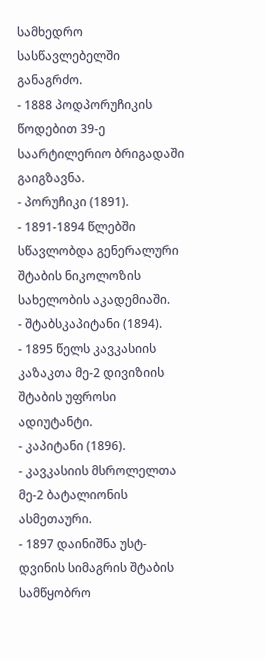სამხედრო სასწავლებელში განაგრძო.
- 1888 პოდპორუჩიკის წოდებით 39-ე საარტილერიო ბრიგადაში გაიგზავნა.
- პორუჩიკი (1891).
- 1891-1894 წლებში სწავლობდა გენერალური შტაბის ნიკოლოზის სახელობის აკადემიაში.
- შტაბსკაპიტანი (1894).
- 1895 წელს კავკასიის კაზაკთა მე-2 დივიზიის შტაბის უფროსი ადიუტანტი.
- კაპიტანი (1896).
- კავკასიის მსროლელთა მე-2 ბატალიონის ასმეთაური.
- 1897 დაინიშნა უსტ-დვინის სიმაგრის შტაბის სამწყობრო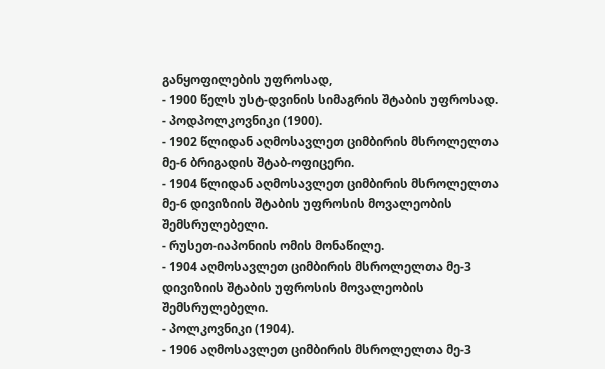განყოფილების უფროსად,
- 1900 წელს უსტ-დვინის სიმაგრის შტაბის უფროსად.
- პოდპოლკოვნიკი (1900).
- 1902 წლიდან აღმოსავლეთ ციმბირის მსროლელთა მე-6 ბრიგადის შტაბ-ოფიცერი.
- 1904 წლიდან აღმოსავლეთ ციმბირის მსროლელთა მე-6 დივიზიის შტაბის უფროსის მოვალეობის შემსრულებელი.
- რუსეთ-იაპონიის ომის მონაწილე.
- 1904 აღმოსავლეთ ციმბირის მსროლელთა მე-3 დივიზიის შტაბის უფროსის მოვალეობის შემსრულებელი.
- პოლკოვნიკი (1904).
- 1906 აღმოსავლეთ ციმბირის მსროლელთა მე-3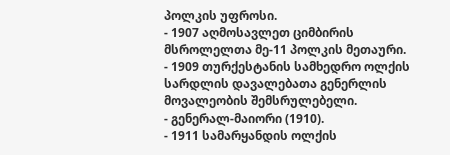პოლკის უფროსი.
- 1907 აღმოსავლეთ ციმბირის მსროლელთა მე-11 პოლკის მეთაური.
- 1909 თურქესტანის სამხედრო ოლქის სარდლის დავალებათა გენერლის მოვალეობის შემსრულებელი.
- გენერალ-მაიორი (1910).
- 1911 სამარყანდის ოლქის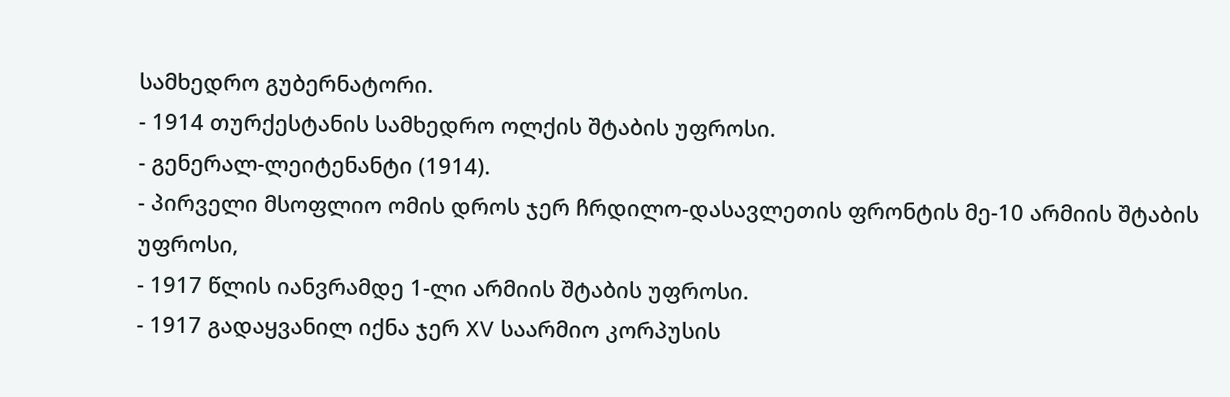სამხედრო გუბერნატორი.
- 1914 თურქესტანის სამხედრო ოლქის შტაბის უფროსი.
- გენერალ-ლეიტენანტი (1914).
- პირველი მსოფლიო ომის დროს ჯერ ჩრდილო-დასავლეთის ფრონტის მე-10 არმიის შტაბის უფროსი,
- 1917 წლის იანვრამდე 1-ლი არმიის შტაბის უფროსი.
- 1917 გადაყვანილ იქნა ჯერ XV საარმიო კორპუსის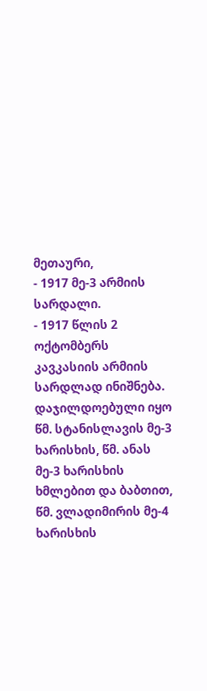მეთაური,
- 1917 მე-3 არმიის სარდალი.
- 1917 წლის 2 ოქტომბერს კავკასიის არმიის სარდლად ინიშნება.
დაჯილდოებული იყო წმ. სტანისლავის მე-3 ხარისხის, წმ. ანას მე-3 ხარისხის ხმლებით და ბაბთით, წმ. ვლადიმირის მე-4 ხარისხის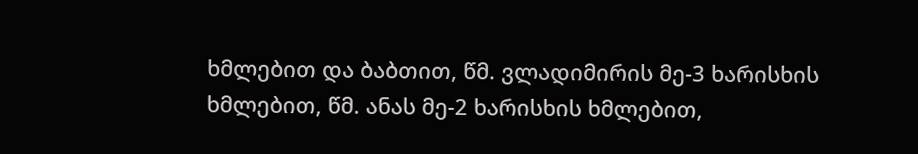ხმლებით და ბაბთით, წმ. ვლადიმირის მე-3 ხარისხის ხმლებით, წმ. ანას მე-2 ხარისხის ხმლებით,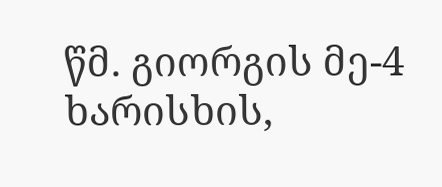წმ. გიორგის მე-4 ხარისხის,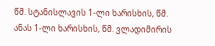წმ. სტანისლავის 1-ლი ხარისხის, წმ. ანას 1-ლი ხარისხის, წმ. ვლადიმირის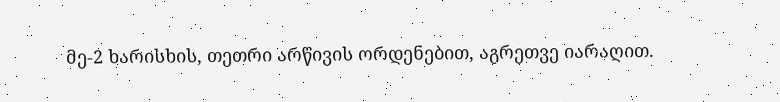მე-2 ხარისხის, თეთრი არწივის ორდენებით, აგრეთვე იარაღით.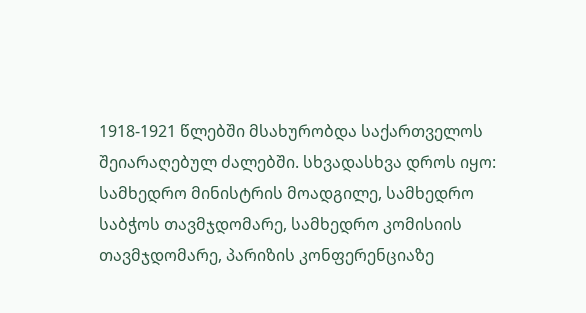1918-1921 წლებში მსახურობდა საქართველოს შეიარაღებულ ძალებში. სხვადასხვა დროს იყო: სამხედრო მინისტრის მოადგილე, სამხედრო საბჭოს თავმჯდომარე, სამხედრო კომისიის თავმჯდომარე, პარიზის კონფერენციაზე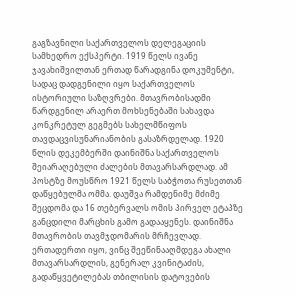გაგზავნილი საქართველოს დელეგაციის სამხედრო ექსპერტი. 1919 წელს ივანე ჯავახიშვილთან ერთად წარადგინა დოკუმენტი, სადაც დადგენილი იყო საქართველოს ისტორიული საზღვრები. მთავრობისადმი წარდგენილ არაერთ მოხსენებაში სახავდა კონკრეტულ გეგმებს სახელმწიფოს თავდაცვისუნარიანობის გასაზრდელად. 1920 წლის დეკემბერში დაინიშნა საქართველოს შეიარაღებული ძალების მთავარსარდლად. ამ პოსტზე მოუსწრო 1921 წელს საბჭოთა რუსეთთან დაწყებულმა ომმა. დაუშვა რამდენიმე მძიმე შეცდომა და 16 თებერვალს ომის პირველ ეტაპზე განცდილი მარცხის გამო გადააყენეს. დაინიშნა მთავრობის თავმჯდომარის მრჩევლად. ერთადერთი იყო, ვინც შეეწინააღმდეგა ახალი მთავარსარდლის, გენერალ კვინიტაძის, გადაწყვეტილებას თბილისის დატოვების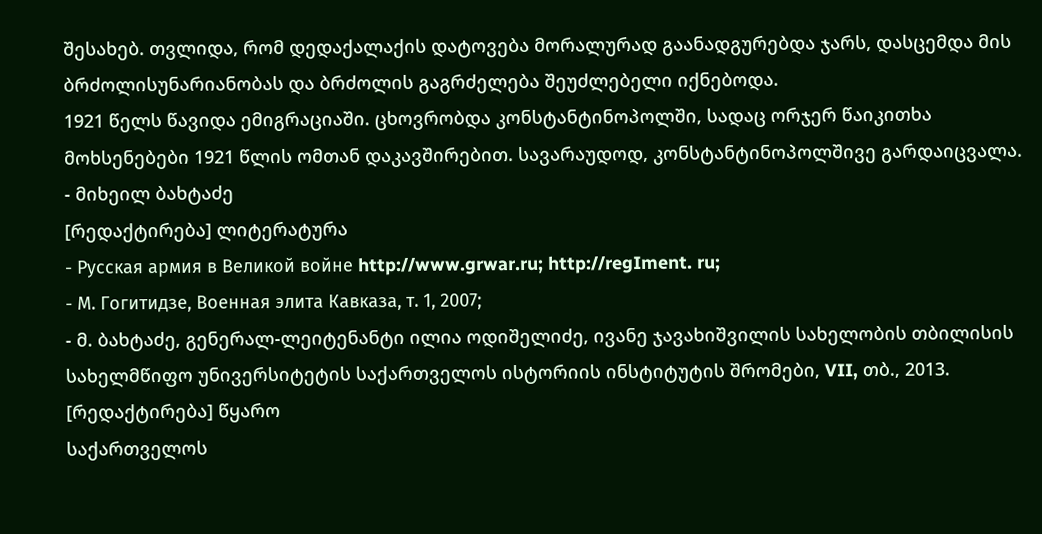შესახებ. თვლიდა, რომ დედაქალაქის დატოვება მორალურად გაანადგურებდა ჯარს, დასცემდა მის ბრძოლისუნარიანობას და ბრძოლის გაგრძელება შეუძლებელი იქნებოდა.
1921 წელს წავიდა ემიგრაციაში. ცხოვრობდა კონსტანტინოპოლში, სადაც ორჯერ წაიკითხა მოხსენებები 1921 წლის ომთან დაკავშირებით. სავარაუდოდ, კონსტანტინოპოლშივე გარდაიცვალა.
- მიხეილ ბახტაძე
[რედაქტირება] ლიტერატურა
- Русская армия в Великой войне http://www.grwar.ru; http://regIment. ru;
- М. Гогитидзе, Военная элита Кавказа, т. 1, 2007;
- მ. ბახტაძე, გენერალ-ლეიტენანტი ილია ოდიშელიძე, ივანე ჯავახიშვილის სახელობის თბილისის სახელმწიფო უნივერსიტეტის საქართველოს ისტორიის ინსტიტუტის შრომები, VII, თბ., 2013.
[რედაქტირება] წყარო
საქართველოს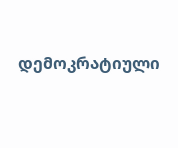დემოკრატიული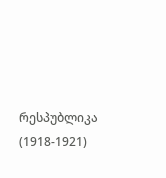რესპუბლიკა (1918-1921)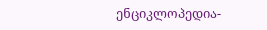ენციკლოპედია-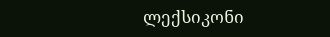ლექსიკონი